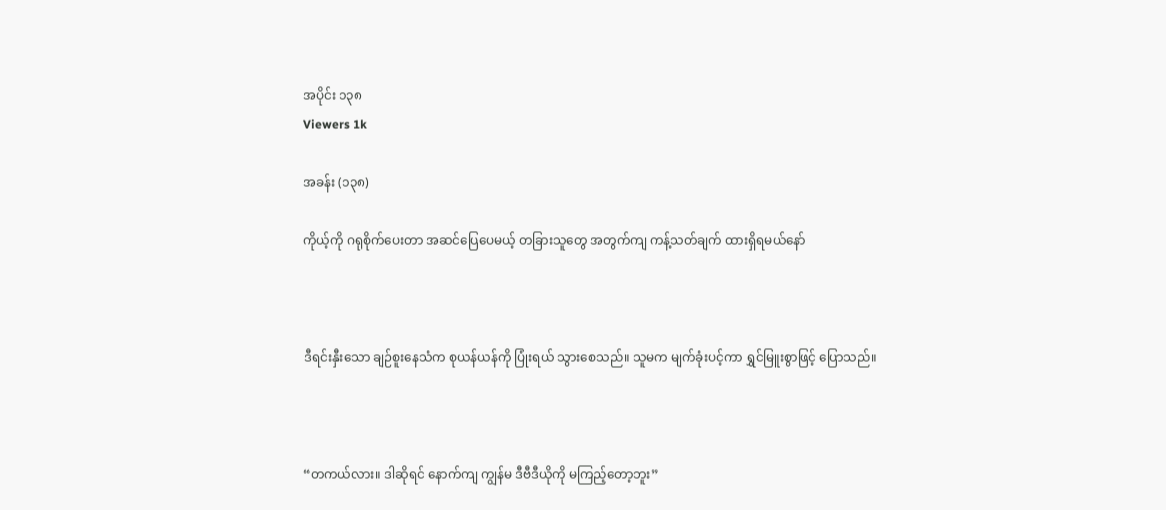အပိုင်း ၁၃၈
Viewers 1k

အခန်း (၁၃၈)

ကိုယ့်ကို ဂရုစိုက်ပေးတာ အဆင်ပြေပေမယ့် တခြားသူတွေ အတွက်ကျ ကန့်သတ်ချက် ထားရှိရမယ်နော်



ဒီရင်းနှီးသော ချဉ်စူးနေသံက စုယန်ယန်ကို ပြုံးရယ် သွားစေသည်။ သူမက မျက်ခုံးပင့်ကာ ရွှင်မြူးစွာဖြင့် ပြောသည်။



“တကယ်လား။ ဒါဆိုရင် နောက်ကျ ကျွန်မ ဒီဗီဒီယိုကို မကြည့်တော့ဘူး”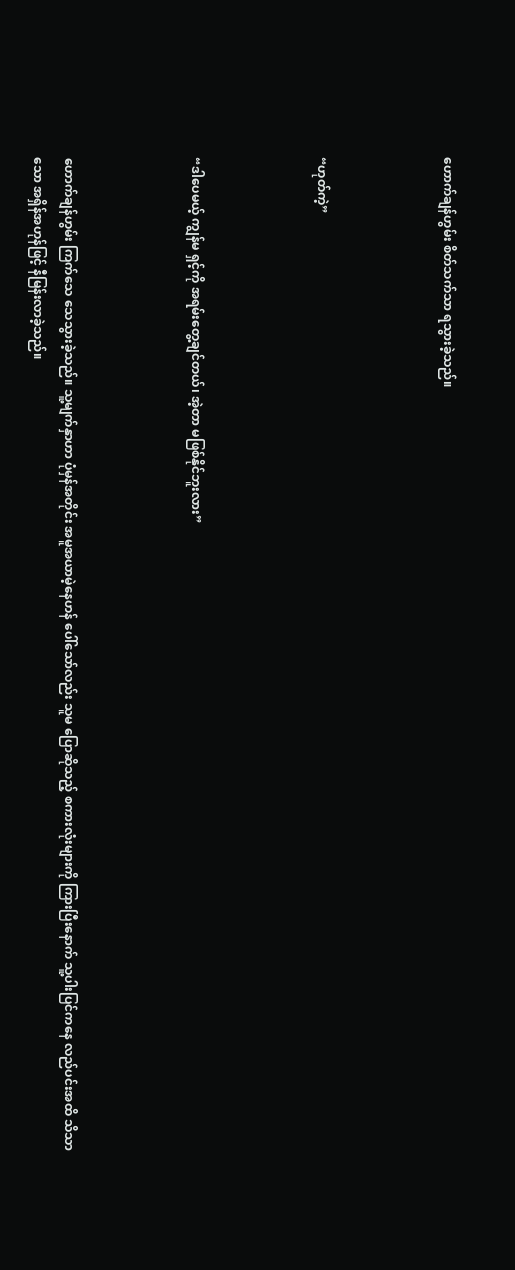ဟောက်ချန်ဟွမ်း စိတ်သက်သာ ရသွားခဲ့သည်။



“ဟုတ်ကဲ့”



“ဒါပေမယ့် ကျွန်မ ရှင့်ကို အရမ်းတွေ့ချင်တယ်၊ အဲ့တာ မဖြစ်နိုင်ဘူးလား”



ဟောက်ချန်ဟွမ်း ကြက်သေ သေသွားခဲ့သည်။ သူ့မျက်နှာဟာ ပုံမှန်အတိုင်း အမူအယာမဲ့နေဟန် ပေါ်သော်လည်း သူမ‌ ပြောဆိုသည့် စကားလုံးများကို ကြားပြီးနောက် သူ့ပါးပြင်ကနေ လည်ပင်းအထိ သိသာသော အရှိန်အဟုန်ဖြင့် နီမြန်းလာခဲ့သည်။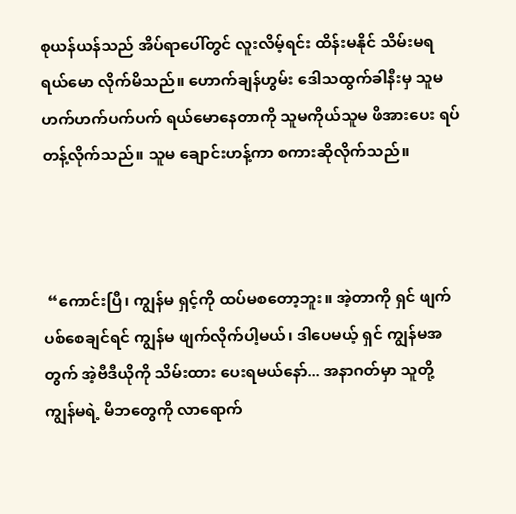စုယန်ယန်သည် အိပ်ရာပေါ်တွင် လူးလိမ့်ရင်း ထိန်းမနိုင် သိမ်းမရ ရယ်မော လိုက်မိသည်။ ဟောက်ချန်ဟွမ်း ဒေါသထွက်ခါနီးမှ သူမ ဟက်ဟက်ပက်ပက် ရယ်မောနေတာကို သူမကိုယ်သူမ ဖိအားပေး ရပ်တန့်လိုက်သည်။ သူမ ချောင်းဟန့်ကာ စကားဆိုလိုက်သည်။



 “ကောင်းပြီ၊ ကျွန်မ ရှင့်ကို ထပ်မစတော့ဘူး။ အဲ့တာကို ရှင် ဖျက်ပစ်စေချင်ရင် ကျွန်မ ဖျက်လိုက်ပါ့မယ်၊ ဒါပေမယ့် ရှင် ကျွန်မအတွက် အဲ့ဗီဒီယိုကို သိမ်းထား ပေးရမယ်နော်... အနာဂတ်မှာ သူတို့ ကျွန်မရဲ့ မိဘတွေကို လာရောက်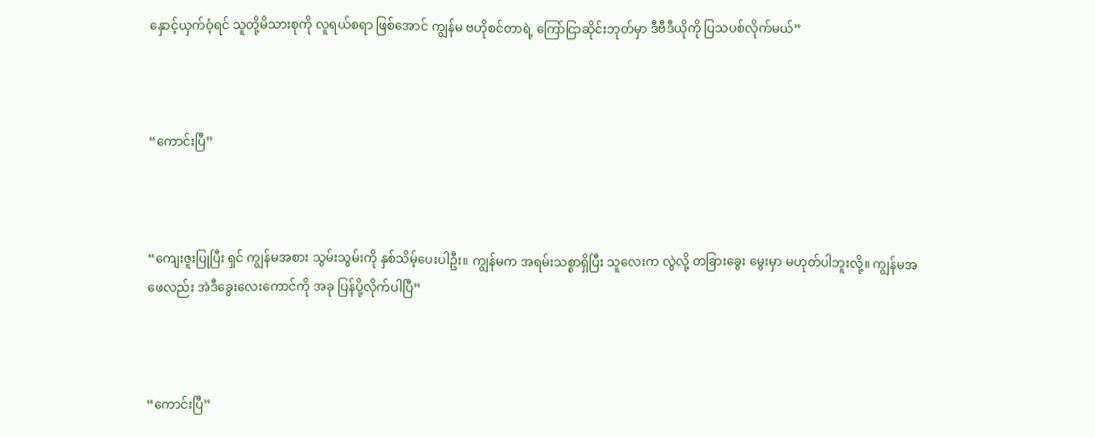နှောင့်ယှက်ဝံ့ရင် သူတို့မိသားစုကို လူရယ်စရာ ဖြစ်အောင် ကျွန်မ ဗဟိုစင်တာရဲ့ ကြော်ငြာဆိုင်းဘုတ်မှာ ဒီဗီဒီယိုကို ပြသပစ်လိုက်မယ်”



“ကောင်းပြီ”



“ကျေးဇူးပြုပြီး ရှင် ကျွန်မအစား သွမ်းသွမ်းကို နှစ်သိမ့်ပေးပါဦး။ ကျွန်မက အရမ်းသစ္စာရှိပြီး သူလေးက လွဲလို့ တခြားခွေး မွေးမှာ မဟုတ်ပါဘူးလို့။ ကျွန်မအဖေလည်း အဲဒီခွေးလေးကောင်ကို အခု ပြန်ပို့လိုက်ပါပြီ”



“ကောင်းပြီ”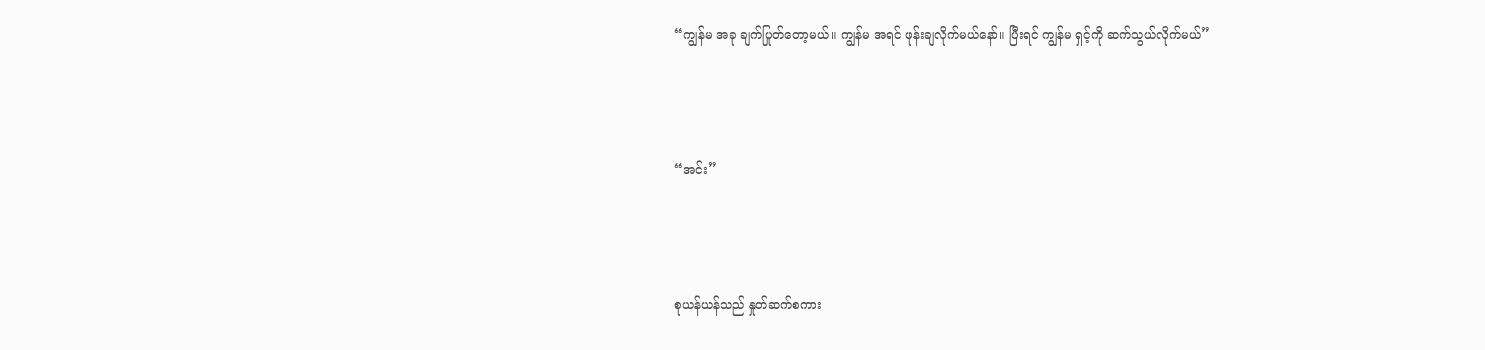“ကျွန်မ အခု ချက်ပြုတ်တော့မယ်။ ကျွန်မ အရင် ဖုန်းချလိုက်မယ်နော်။ ပြီးရင် ကျွန်မ ရှင့်ကို ဆက်သွယ်လိုက်မယ်”



“အင်း”



စုယန်ယန်သည် နှုတ်ဆက်စကား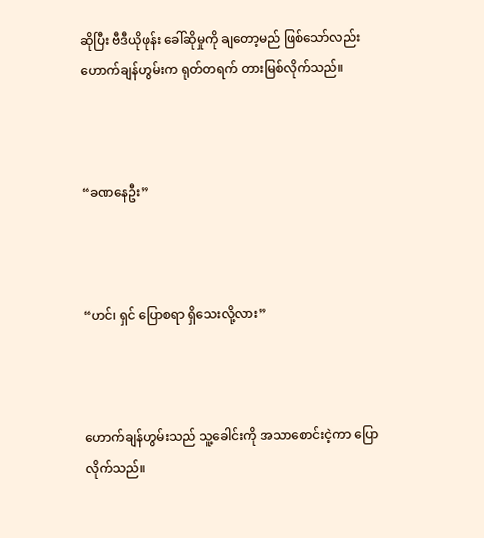ဆိုပြီး ဗီဒီယိုဖုန်း ခေါ်ဆိုမှုကို ချတော့မည် ဖြစ်သော်လည်း ဟောက်ချန်ဟွမ်းက ရုတ်တရက် တားမြစ်လိုက်သည်။



“ခဏနေဦး”



“ဟင်၊ ရှင် ပြောစရာ ရှိသေးလို့လား”



ဟောက်ချန်ဟွမ်းသည် သူ့ခေါင်းကို အသာစောင်းငဲ့ကာ ပြောလိုက်သည်။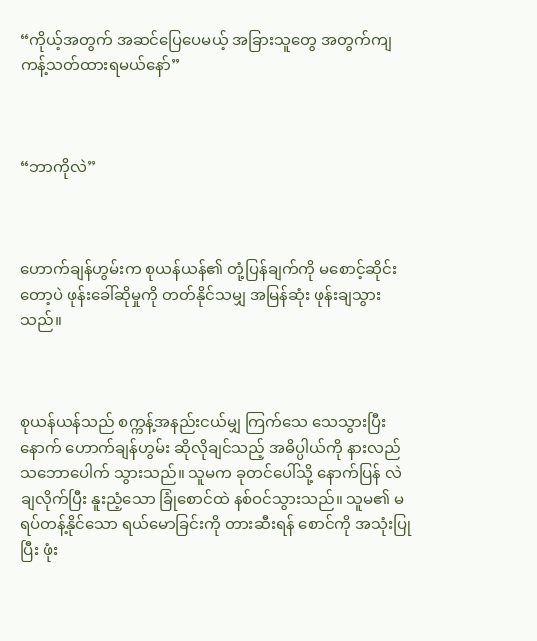“ကိုယ့်အတွက် အဆင်ပြေပေမယ့် အခြားသူတွေ အတွက်ကျ ကန့်သတ်ထားရမယ်နော်”



“ဘာကိုလဲ”



ဟောက်ချန်ဟွမ်းက စုယန်ယန်၏ တုံ့ပြန်ချက်ကို မစောင့်ဆိုင်းတော့ပဲ ဖုန်းခေါ်ဆိုမှုကို တတ်နိုင်သမျှ အမြန်ဆုံး ဖုန်းချသွားသည်။



စုယန်ယန်သည် စက္ကန့်အနည်းငယ်မျှ ကြက်သေ သေသွားပြီးနောက် ဟောက်ချန်ဟွမ်း ဆိုလိုချင်သည့် အဓိပ္ပါယ်ကို နားလည် သဘောပေါက် သွားသည်။ သူမက ခုတင်ပေါ်သို့ နောက်ပြန် လဲချလိုက်ပြီး နူးညံ့သော ခြုံစောင်ထဲ နစ်ဝင်သွားသည်။ သူမ၏ မရပ်တန့်နိုင်သော ရယ်မောခြင်းကို တားဆီးရန် စောင်ကို အသုံးပြုပြီး ဖုံး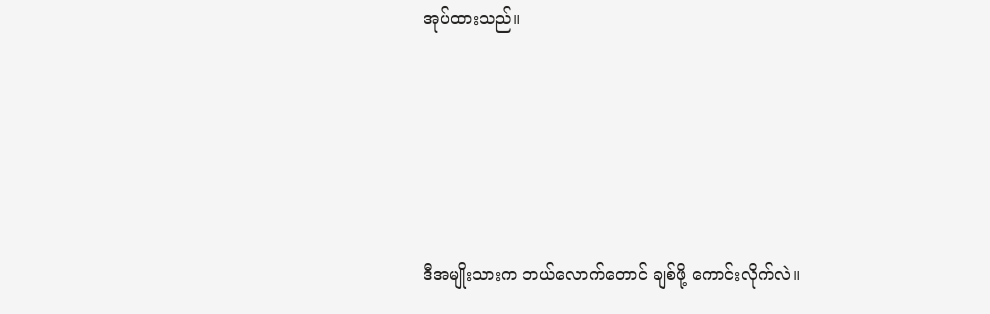အုပ်ထားသည်။





ဒီအမျိုးသားက ဘယ်လောက်တောင် ချစ်ဖို့ ကောင်းလိုက်လဲ။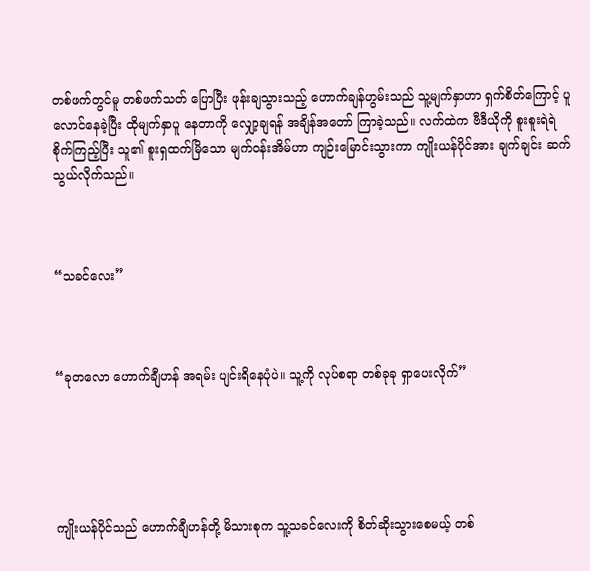တစ်ဖက်တွင်မူ တစ်ဖက်သတ် ပြောပြီး ဖုန်းချသွားသည့် ဟောက်ချန်ဟွမ်းသည် သူ့မျက်နှာဟာ ရှက်စိတ်ကြောင့် ပူလောင်နေခဲ့ပြီး ထိုမျက်နှာပူ နေတာကို လျှော့ချရန် အချိန်အတော် ကြာခဲ့သည်။ လက်ထဲက ဗီဒီယိုကို စူးစူးရဲရဲ စိုက်ကြည့်ပြီး သူ၏ စူးရှထက်မြိသော မျက်ဝန်းအိမ်ဟာ ကျဉ်းမြောင်းသွားကာ ကျိုးယန်ပိုင်အား ချက်ချင်း ဆက်သွယ်လိုက်သည်။



“သခင်လေး”



“ခုတလော ဟောက်ချီဟန် အရမ်း ပျင်းရိနေပုံပဲ။ သူ့ကို လုပ်စရာ တစ်ခုခု ရှာပေးလိုက်”





ကျိုးယန်ပိုင်သည် ဟောက်ချီဟန်တို့ မိသားစုက သူ့သခင်လေးကို စိတ်ဆိုးသွားစေမယ့် တစ်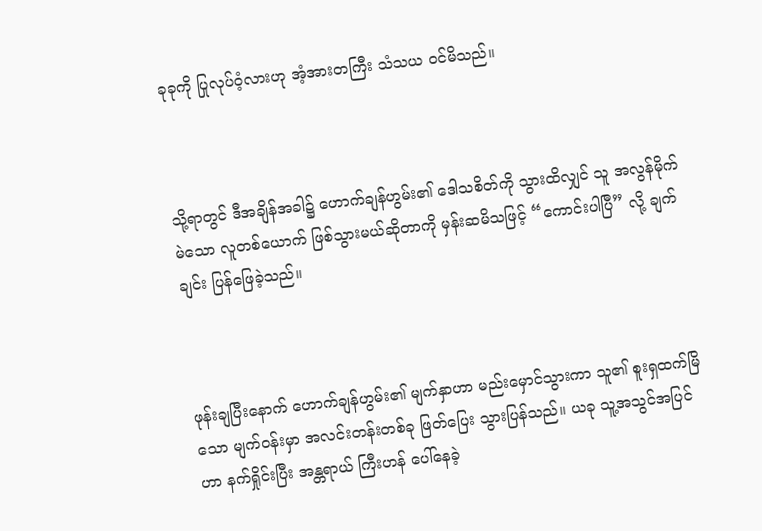ခုခုကို ပြုလုပ်ဝံ့လားဟု အံ့အားတကြီး သံသယ ဝင်မိသည်။



သို့ရာတွင် ဒီအချိန်အခါ၌ ဟောက်ချန်ဟွမ်း၏ ဒေါသစိတ်ကို သွားထိလျှင် သူ အလွန်မိုက်မဲသော လူတစ်ယောက် ဖြစ်သွားမယ်ဆိုတာကို မှန်းဆမိသဖြင့် “ကောင်းပါပြီ” လို့ ချက်ချင်း ပြန်ဖြေခဲ့သည်။



ဖုန်းချပြီးနောက် ဟောက်ချန်ဟွမ်း၏ မျက်နှာဟာ မည်းမှောင်သွားကာ သူ၏ စူးရှထက်မြိသော မျက်ဝန်းမှာ အလင်းတန်းတစ်ခု ဖြတ်ပြေး သွားပြန်သည်။ ယခု သူ့အသွင်အပြင်ဟာ နက်ရှိုင်းပြီး အန္တရာယ် ကြီးဟန် ပေါ်နေခဲ့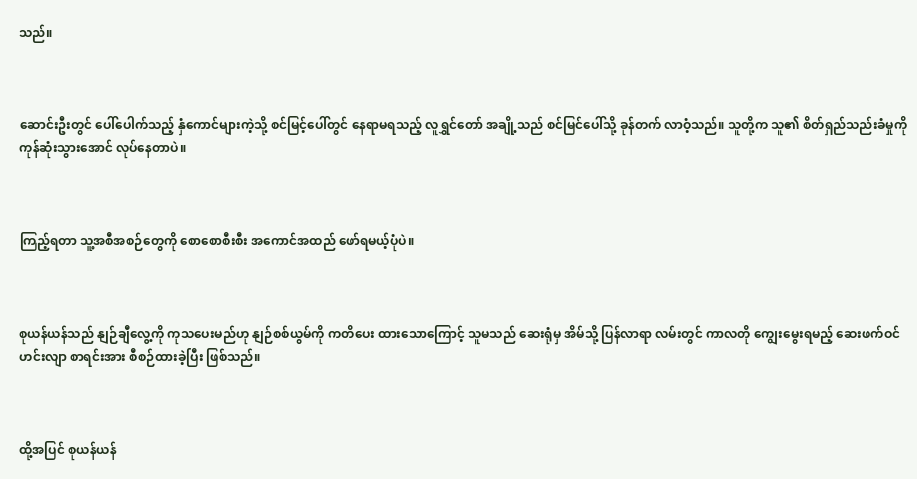သည်။



ဆောင်းဦးတွင် ပေါ်ပေါက်သည့် နှံကောင်များကဲ့သို့ စင်မြင့်ပေါ်တွင် နေရာမရသည့် လူရွှင်တော် အချို့သည် စင်မြင်ပေါ်သို့ ခုန်တက် လာဝံ့သည်။ သူတို့က သူ၏ စိတ်ရှည်သည်းခံမှုကို ကုန်ဆုံးသွားအောင် လုပ်နေတာပဲ။



ကြည့်ရတာ သူ့အစီအစဉ်တွေကို စောစောစီးစီး အကောင်အထည် ဖော်ရမယ့်ပုံပဲ။



စုယန်ယန်သည် နျဉ်ချီလွေ့ကို ကုသပေးမည်ဟု နျဉ်စစ်ယွမ်ကို ကတိပေး ထားသောကြောင့် သူမသည် ဆေးရုံမှ အိမ်သို့ ပြန်လာရာ လမ်းတွင် ကာလတို ကျွေးမွေးရမည့် ဆေးဖက်ဝင် ဟင်းလျာ စာရင်းအား စီစဉ်ထားခဲ့ပြီး ဖြစ်သည်။



ထို့အပြင် စုယန်ယန်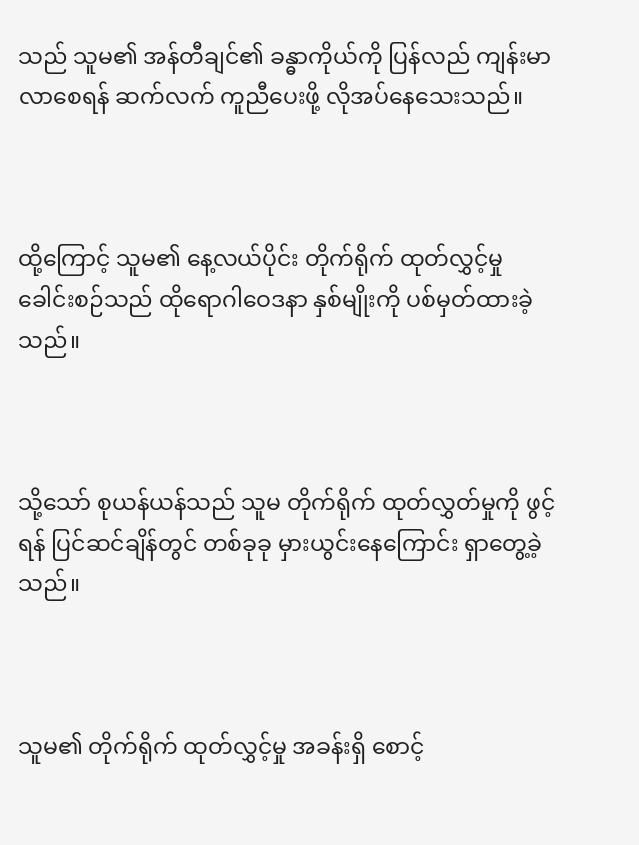သည် သူမ၏ အန်တီချင်၏ ခန္ဓာကိုယ်ကို ပြန်လည် ကျန်းမာလာစေရန် ဆက်လက် ကူညီပေးဖို့ လိုအပ်နေသေးသည်။



ထို့ကြောင့် သူမ၏ နေ့လယ်ပိုင်း တိုက်ရိုက် ထုတ်လွှင့်မှု ခေါင်းစဉ်သည် ထိုရောဂါဝေဒနာ နှစ်မျိုးကို ပစ်မှတ်ထားခဲ့သည်။



သို့သော် စုယန်ယန်သည် သူမ တိုက်ရိုက် ထုတ်လွှတ်မှုကို ဖွင့်ရန် ပြင်ဆင်ချိန်တွင် တစ်ခုခု မှားယွင်းနေကြောင်း ရှာတွေ့ခဲ့သည်။



သူမ၏ တိုက်ရိုက် ထုတ်လွှင့်မှု အခန်းရှိ စောင့်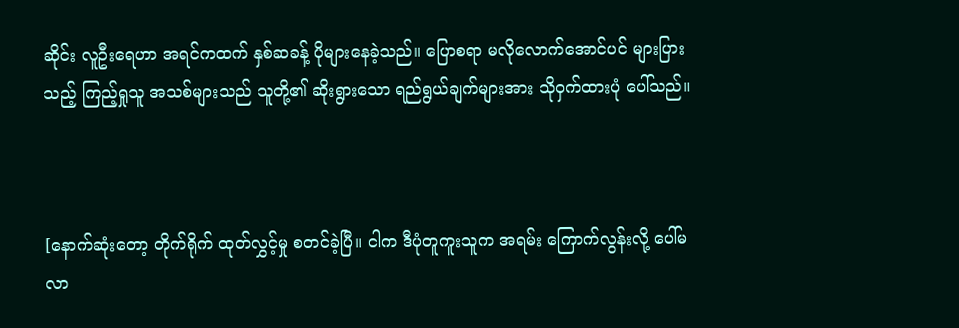ဆိုင်း လူဦးရေဟာ အရင်ကထက် နှစ်ဆခန့် ပိုများနေခဲ့သည်။ ပြောစရာ မလိုလောက်အောင်ပင် များပြားသည့် ကြည့်ရှုသူ အသစ်များသည် သူတို့၏ ဆိုးရွားသော ရည်ရွယ်ချက်များအား သိုဝှက်ထားပုံ ပေါ်သည်။



[နောက်ဆုံးတော့ တိုက်ရိုက် ထုတ်လွှင့်မှု စတင်ခဲ့ပြီ။ ငါက ဒီပုံတူကူးသူက အရမ်း ကြောက်လွန်းလို့ ပေါ်မလာ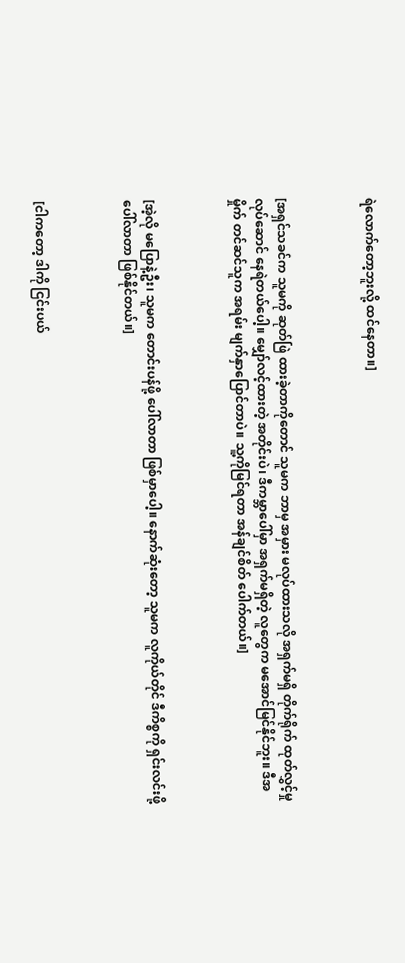ရဲလောက်တော့ဘူးလို့ ထင်နေတာ။]



[အရှင်သခင်က သူမကို ဆုတ်ဖြဲ ထားခဲ့တာကိုတောင် သူမက ဘာမှ အမှား မလုပ်ထားသလို အရှက်မရှိ တိုက်ရိုက် ထုတ်လွှင့်မှု လုပ်ဆောင် နေရဲတယ်ပေါ့။ မျှော်လင့်ထားတဲ့ အတိုင်းပဲ၊ ဒီကမ္ဘာပေါ်မှာ အရှက်မရှိတဲ့ လူတွေက မအောင်မြင်နိုင်ဘူး။ ဒီအမှိုက် တင်ဆင်သူက အရမ်း မျက်နှာပြောင်တာပဲ။ သူ့ကိုမြင်ရတာ အန်ချင်စိတ် ပေါက်တယ်။]



[အဲ့လို မပြောနဲ့ဦး၊ သူမက ‌တောင်းပန်ဖို့ ပေါ်လာတာ ဖြစ်မှာပေါ့။ နောက်ဆုံးတော့ သူမက လူကိုယ်တိုင် ဒီကိစ္စကို ရှင်းလင်းဖို့ ပေါ်လာတာ ဖြစ်နိုင်တယ်။]



[ငါကတော့ ဒါကို ငြင်းပယ်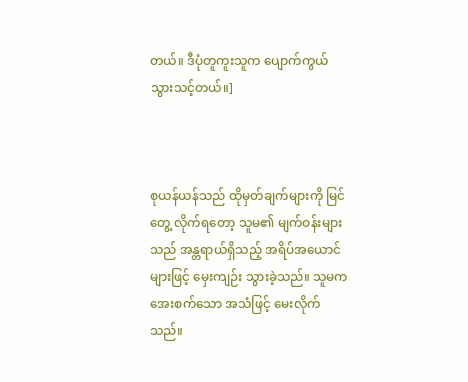တယ်။ ဒီပုံတူကူးသူက ပျောက်ကွယ် သွားသင့်တယ်။]



စုယန်ယန်သည် ထိုမှတ်ချက်များကို မြင်တွေ့ လိုက်ရတော့ သူမ၏ မျက်ဝန်းများသည် အန္တရာယ်ရှိသည့် အရိပ်အယောင်များဖြင့် မှေးကျဉ်း သွားခဲ့သည်။ သူမက အေးစက်သော အသံဖြင့် မေးလိုက်သည်။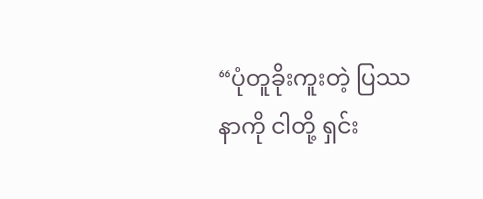“ပုံတူခိုးကူးတဲ့ ပြဿနာကို ငါတို့ ရှင်း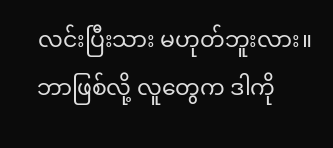လင်းပြီးသား မဟုတ်ဘူးလား။ ဘာဖြစ်လို့ လူတွေက ဒါကို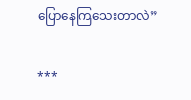ပြောနေကြသေးတာလဲ”

***